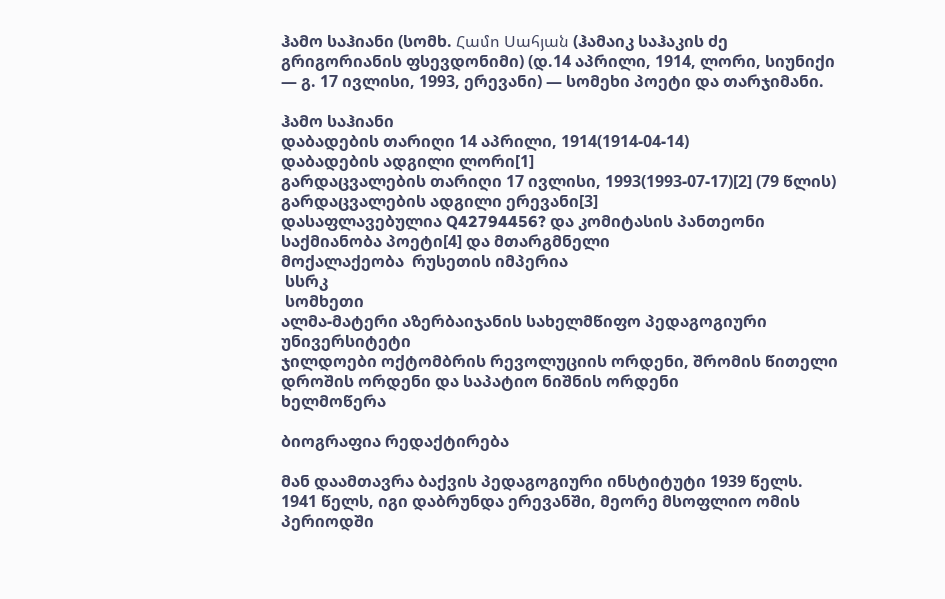ჰამო საჰიანი (სომხ. Համո Սահյան (ჰამაიკ საჰაკის ძე გრიგორიანის ფსევდონიმი) (დ.14 აპრილი, 1914, ლორი, სიუნიქი — გ. 17 ივლისი, 1993, ერევანი) — სომეხი პოეტი და თარჯიმანი.

ჰამო საჰიანი
დაბადების თარიღი 14 აპრილი, 1914(1914-04-14)
დაბადების ადგილი ლორი[1]
გარდაცვალების თარიღი 17 ივლისი, 1993(1993-07-17)[2] (79 წლის)
გარდაცვალების ადგილი ერევანი[3]
დასაფლავებულია Q42794456? და კომიტასის პანთეონი
საქმიანობა პოეტი[4] და მთარგმნელი
მოქალაქეობა  რუსეთის იმპერია
 სსრკ
 სომხეთი
ალმა-მატერი აზერბაიჯანის სახელმწიფო პედაგოგიური უნივერსიტეტი
ჯილდოები ოქტომბრის რევოლუციის ორდენი, შრომის წითელი დროშის ორდენი და საპატიო ნიშნის ორდენი
ხელმოწერა

ბიოგრაფია რედაქტირება

მან დაამთავრა ბაქვის პედაგოგიური ინსტიტუტი 1939 წელს. 1941 წელს, იგი დაბრუნდა ერევანში, მეორე მსოფლიო ომის პერიოდში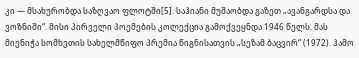კი — მსახურობდა საზღვაო ფლოტში[5]. საჰიანი მუშაობდა გაზეთ „ავანგარდსა და ვოზნიში“. მისი პირველი პოემების კოლექცია გამოქვეყნდა 1946 წელს. მას მიენიჭა სომხეთის სახელმწიფო პრემია წიგნისათვის „სეზამ ბაცვირ“ (1972). ჰამო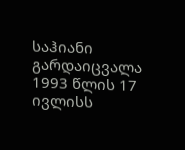საჰიანი გარდაიცვალა 1993 წლის 17 ივლისს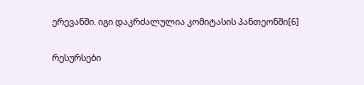ერევანში. იგი დაკრძალულია კომიტასის პანთეონში[6]

რესურსები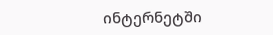ინტერნეტში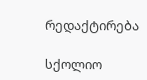რედაქტირება

სქოლიო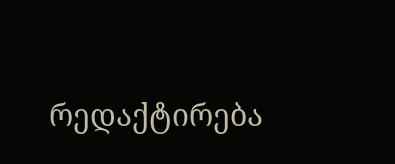რედაქტირება